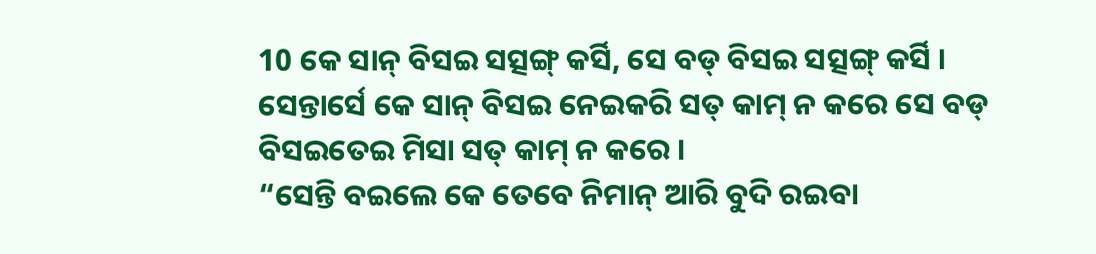10 କେ ସାନ୍ ବିସଇ ସତ୍ସଙ୍ଗ୍ କର୍ସି, ସେ ବଡ୍ ବିସଇ ସତ୍ସଙ୍ଗ୍ କର୍ସି । ସେନ୍ତାର୍ସେ କେ ସାନ୍ ବିସଇ ନେଇକରି ସତ୍ କାମ୍ ନ କରେ ସେ ବଡ୍ ବିସଇତେଇ ମିସା ସତ୍ କାମ୍ ନ କରେ ।
“ସେନ୍ତି ବଇଲେ କେ ତେବେ ନିମାନ୍ ଆରି ବୁଦି ରଇବା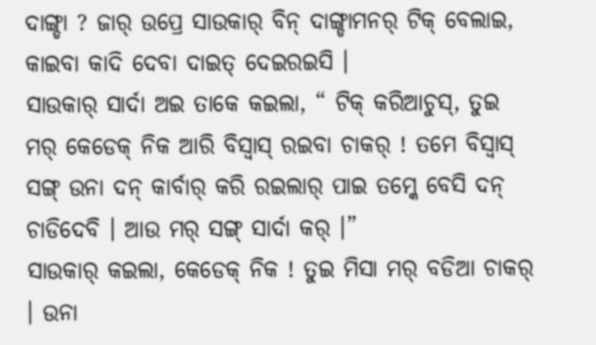ଦାଙ୍ଗ୍ଡା ? ଜାର୍ ଉପ୍ରେ ସାଉକାର୍ ବିନ୍ ଦାଙ୍ଗ୍ଡାମନର୍ ଟିକ୍ ବେଲାଇ, କାଇବା କାଦି ଦେବା ଦାଇତ୍ ଦେଇରଇସି ।
ସାଉକାର୍ ସାର୍ଦା ଅଇ ତାକେ କଇଲା, “ ଟିକ୍ କରିଆଚୁସ୍, ତୁଇ ମର୍ କେଡେକ୍ ନିକ ଆରି ବିସ୍ବାସ୍ ରଇବା ଚାକର୍ ! ତମେ ବିସ୍ବାସ୍ ସଙ୍ଗ୍ ଉନା ଦନ୍ କାର୍ବାର୍ କରି ରଇଲାର୍ ପାଇ ତମ୍କେ ବେସି ଦନ୍ ଚାଡିଦେବି । ଆଉ ମର୍ ସଙ୍ଗ୍ ସାର୍ଦା କର୍ ।”
ସାଉକାର୍ କଇଲା, କେଡେକ୍ ନିକ ! ତୁଇ ମିସା ମର୍ ବଡିଆ ଚାକର୍ । ଉନା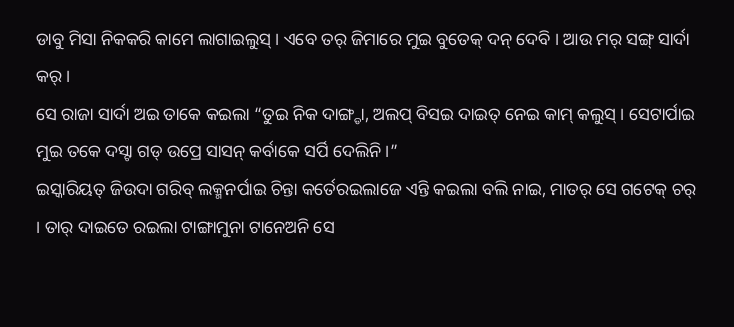ଡାବୁ ମିସା ନିକକରି କାମେ ଲାଗାଇଲୁସ୍ । ଏବେ ତର୍ ଜିମାରେ ମୁଇ ବୁତେକ୍ ଦନ୍ ଦେବି । ଆଉ ମର୍ ସଙ୍ଗ୍ ସାର୍ଦା କର୍ ।
ସେ ରାଜା ସାର୍ଦା ଅଇ ତାକେ କଇଲା “ତୁଇ ନିକ ଦାଙ୍ଗ୍ଡା, ଅଲପ୍ ବିସଇ ଦାଇତ୍ ନେଇ କାମ୍ କଲୁସ୍ । ସେଟାର୍ପାଇ ମୁଇ ତକେ ଦସ୍ଟା ଗଡ୍ ଉପ୍ରେ ସାସନ୍ କର୍ବାକେ ସର୍ପି ଦେଲିନି ।”
ଇସ୍କାରିୟତ୍ ଜିଉଦା ଗରିବ୍ ଲକ୍ମନର୍ପାଇ ଚିନ୍ତା କର୍ତେରଇଲାଜେ ଏନ୍ତି କଇଲା ବଲି ନାଇ, ମାତର୍ ସେ ଗଟେକ୍ ଚର୍ । ତାର୍ ଦାଇତେ ରଇଲା ଟାଙ୍ଗାମୁନା ଟାନେଅନି ସେ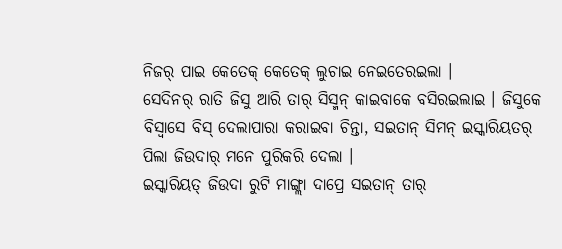ନିଜର୍ ପାଇ କେତେକ୍ କେତେକ୍ ଲୁଚାଇ ନେଇତେରଇଲା ।
ସେଦିନର୍ ରାତି ଜିସୁ ଆରି ତାର୍ ସିସ୍ମନ୍ କାଇବାକେ ବସିରଇଲାଇ । ଜିସୁକେ ବିସ୍ବାସେ ବିସ୍ ଦେଲାପାରା କରାଇବା ଚିନ୍ତା, ସଇତାନ୍ ସିମନ୍ ଇସ୍କାରିୟତର୍ ପିଲା ଜିଉଦାର୍ ମନେ ପୁରିକରି ଦେଲା ।
ଇସ୍କାରିୟତ୍ ଜିଉଦା ରୁଟି ମାଙ୍ଗ୍ଲା ଦାପ୍ରେ ସଇତାନ୍ ତାର୍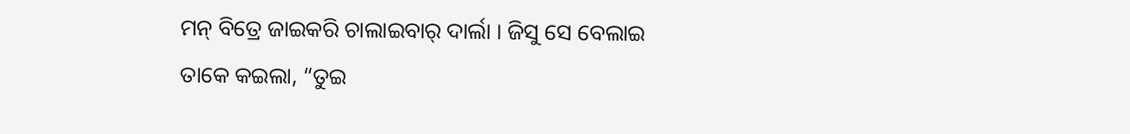ମନ୍ ବିତ୍ରେ ଜାଇକରି ଚାଲାଇବାର୍ ଦାର୍ଲା । ଜିସୁ ସେ ବେଲାଇ ତାକେ କଇଲା, “ତୁଇ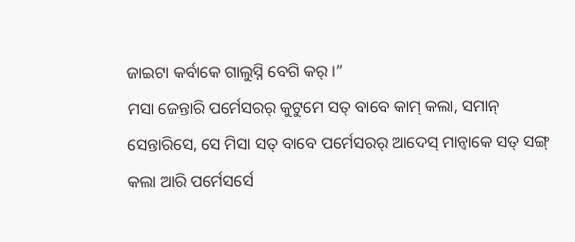ଜାଇଟା କର୍ବାକେ ଗାଲୁସ୍ନି ବେଗି କର୍ ।”
ମସା ଜେନ୍ତାରି ପର୍ମେସରର୍ କୁଟୁମେ ସତ୍ ବାବେ କାମ୍ କଲା, ସମାନ୍ ସେନ୍ତାରିସେ, ସେ ମିସା ସତ୍ ବାବେ ପର୍ମେସରର୍ ଆଦେସ୍ ମାନ୍ବାକେ ସତ୍ ସଙ୍ଗ୍ କଲା ଆରି ପର୍ମେସର୍ସେ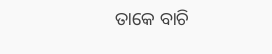ତାକେ ବାଚି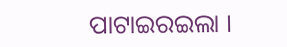ପାଟାଇରଇଲା ।